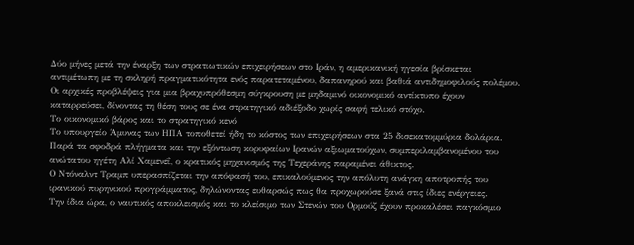Δύο μήνες μετά την έναρξη των στρατιωτικών επιχειρήσεων στο Ιράν, η αμερικανική ηγεσία βρίσκεται αντιμέτωπη με τη σκληρή πραγματικότητα ενός παρατεταμένου, δαπανηρού και βαθιά αντιδημοφιλούς πολέμου.
Οι αρχικές προβλέψεις για μια βραχυπρόθεσμη σύγκρουση με μηδαμινό οικονομικό αντίκτυπο έχουν καταρρεύσει, δίνοντας τη θέση τους σε ένα στρατηγικό αδιέξοδο χωρίς σαφή τελικό στόχο.
Το οικονομικό βάρος και το στρατηγικό κενό
Το υπουργείο Άμυνας των ΗΠΑ τοποθετεί ήδη το κόστος των επιχειρήσεων στα 25 δισεκατομμύρια δολάρια. Παρά τα σφοδρά πλήγματα και την εξόντωση κορυφαίων Ιρανών αξιωματούχων, συμπεριλαμβανομένου του ανώτατου ηγέτη Αλί Χαμενεΐ, ο κρατικός μηχανισμός της Τεχεράνης παραμένει άθικτος.
Ο Ντόναλντ Τραμπ υπερασπίζεται την απόφασή του, επικαλούμενος την απόλυτη ανάγκη αποτροπής του ιρανικού πυρηνικού προγράμματος, δηλώνοντας ευθαρσώς πως θα προχωρούσε ξανά στις ίδιες ενέργειες.
Την ίδια ώρα, ο ναυτικός αποκλεισμός και το κλείσιμο των Στενών του Ορμούζ έχουν προκαλέσει παγκόσμιο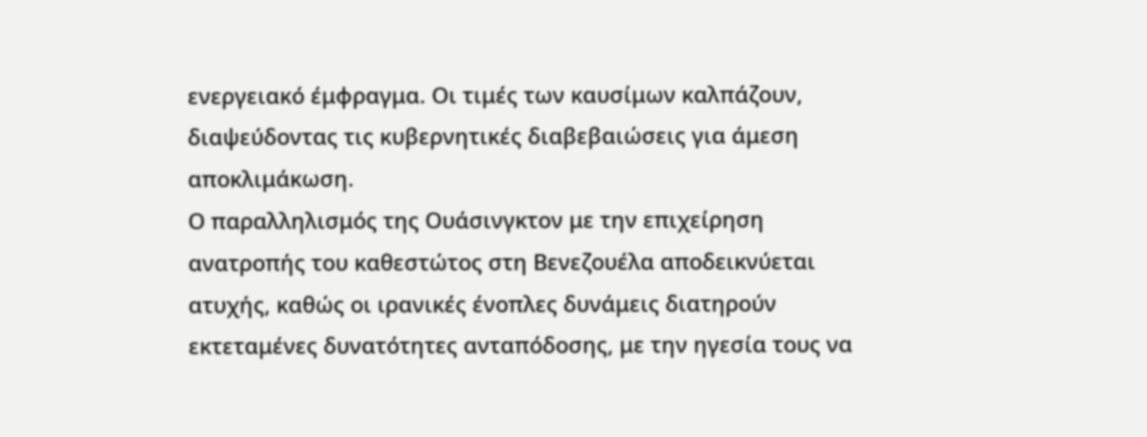ενεργειακό έμφραγμα. Οι τιμές των καυσίμων καλπάζουν, διαψεύδοντας τις κυβερνητικές διαβεβαιώσεις για άμεση αποκλιμάκωση.
Ο παραλληλισμός της Ουάσινγκτον με την επιχείρηση ανατροπής του καθεστώτος στη Βενεζουέλα αποδεικνύεται ατυχής, καθώς οι ιρανικές ένοπλες δυνάμεις διατηρούν εκτεταμένες δυνατότητες ανταπόδοσης, με την ηγεσία τους να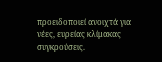προειδοποιεί ανοιχτά για νέες, ευρείας κλίμακας συγκρούσεις.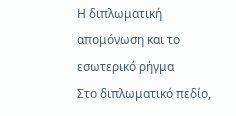Η διπλωματική απομόνωση και το εσωτερικό ρήγμα
Στο διπλωματικό πεδίο,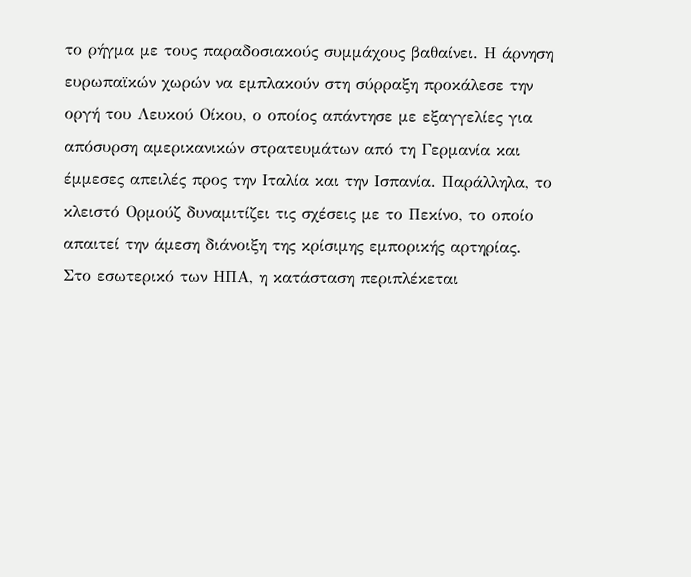το ρήγμα με τους παραδοσιακούς συμμάχους βαθαίνει. Η άρνηση ευρωπαϊκών χωρών να εμπλακούν στη σύρραξη προκάλεσε την οργή του Λευκού Οίκου, ο οποίος απάντησε με εξαγγελίες για απόσυρση αμερικανικών στρατευμάτων από τη Γερμανία και έμμεσες απειλές προς την Ιταλία και την Ισπανία. Παράλληλα, το κλειστό Ορμούζ δυναμιτίζει τις σχέσεις με το Πεκίνο, το οποίο απαιτεί την άμεση διάνοιξη της κρίσιμης εμπορικής αρτηρίας.
Στο εσωτερικό των ΗΠΑ, η κατάσταση περιπλέκεται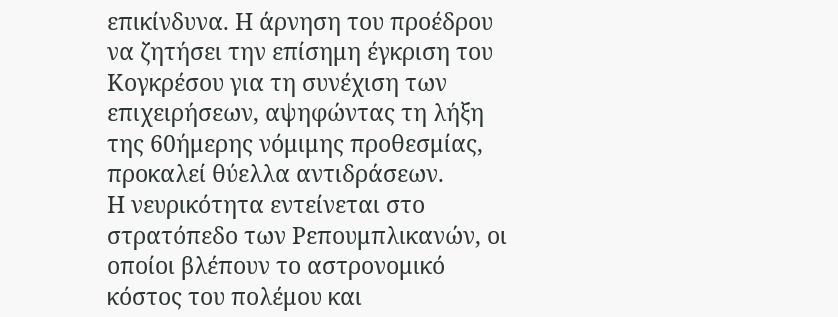επικίνδυνα. Η άρνηση του προέδρου να ζητήσει την επίσημη έγκριση του Κογκρέσου για τη συνέχιση των επιχειρήσεων, αψηφώντας τη λήξη της 60ήμερης νόμιμης προθεσμίας, προκαλεί θύελλα αντιδράσεων.
Η νευρικότητα εντείνεται στο στρατόπεδο των Ρεπουμπλικανών, οι οποίοι βλέπουν το αστρονομικό κόστος του πολέμου και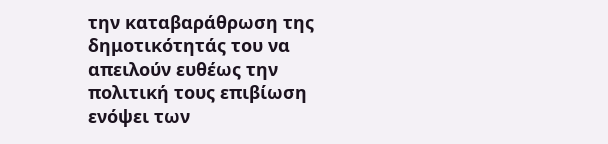την καταβαράθρωση της δημοτικότητάς του να απειλούν ευθέως την πολιτική τους επιβίωση ενόψει των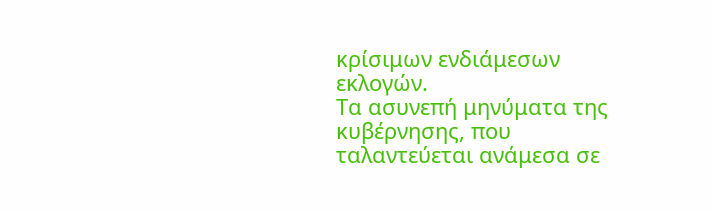κρίσιμων ενδιάμεσων εκλογών.
Τα ασυνεπή μηνύματα της κυβέρνησης, που ταλαντεύεται ανάμεσα σε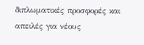διπλωματικές προσφορές και απειλές για νέους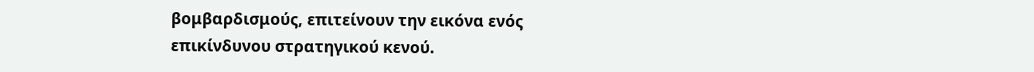βομβαρδισμούς, επιτείνουν την εικόνα ενός επικίνδυνου στρατηγικού κενού.